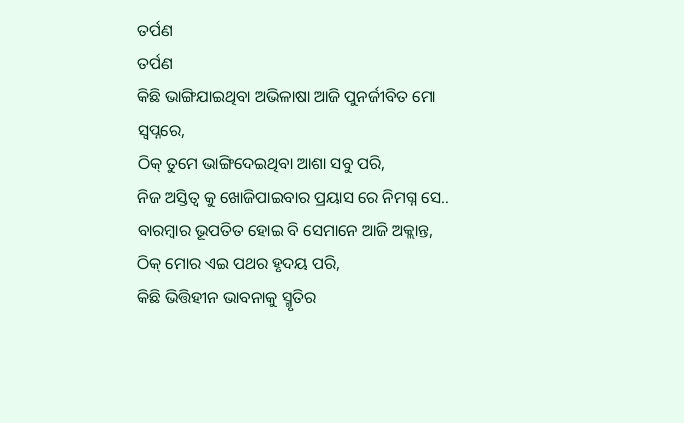ତର୍ପଣ
ତର୍ପଣ
କିଛି ଭାଙ୍ଗିଯାଇଥିବା ଅଭିଳାଷା ଆଜି ପୁନର୍ଜୀବିତ ମୋ ସ୍ୱପ୍ନରେ,
ଠିକ୍ ତୁମେ ଭାଙ୍ଗିଦେଇଥିବା ଆଶା ସବୁ ପରି,
ନିଜ ଅସ୍ତିତ୍ଵ କୁ ଖୋଜିପାଇବାର ପ୍ରୟାସ ରେ ନିମଗ୍ନ ସେ..
ବାରମ୍ବାର ଭୂପତିତ ହୋଇ ବି ସେମାନେ ଆଜି ଅକ୍ଲାନ୍ତ,
ଠିକ୍ ମୋର ଏଇ ପଥର ହୃଦୟ ପରି,
କିଛି ଭିତ୍ତିହୀନ ଭାବନାକୁ ସ୍ମୃତିର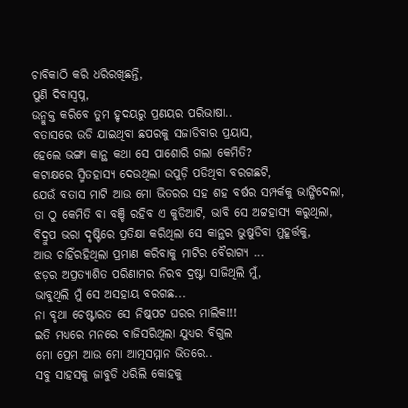ଚାବିକାଠି କରି ଧରିରଖିଛନ୍ତି,
ପୁଣି ଦିବାସ୍ବପ୍ନ,
ଉନ୍ମୁକ୍ତ କରିବେ ତୁମ ହୃଦୟରୁ ପ୍ରଣୟର ପରିଭାଷା..
ବତାସରେ ଉଡି ଯାଇଥିବା ଛପରକୁ ସଜାଡିବାର ପ୍ରୟାସ,
ହେଲେ ଭଙ୍ଗା କାନ୍ଥ କଥା ସେ ପାଶୋରି ଗଲା କେମିତି?
କଟାକ୍ଷରେ ସ୍ମିତହାସ୍ୟ ଦେଉଥିଲା ଉପୁଡ଼ି ପଡିଥିବା ବରଗଛଟି,
ଯେଉଁ ବତାସ ମାଟି ଆଉ ମୋ ଭିତରର ସହ ଶହ ବର୍ଷର ସମ୍ପର୍କକୁ ଭାଙ୍ଗିଦେଲା,
ତା ଠୁ କେମିତି ବା ବଞ୍ଚି ରହିବ ଏ କୁଡିଆଟି, ଭାବି ସେ ଅଟ୍ଟହାସ୍ୟ କରୁଥିଲା,
ବିଦ୍ରୁପ ଭରା ଦୃଷ୍ଟିରେ ପ୍ରତିକ୍ଷା କରିଥିଲା ସେ କାନ୍ଥର ଭୁଷୁଡିବା ମୁହୂର୍ତ୍ତକୁ,
ଆଉ ଚାହିଁରହିଥିଲା ପ୍ରମାଣ କରିବାକୁ ମାଟିର ବୈରାଗ୍ୟ ...
ଝଡ଼ର ଅପ୍ରତ୍ୟାଶିତ ପରିଣାମର ନିରବ ଦ୍ରଷ୍ଟା ସାଜିଥିଲି ମୁଁ,
ଭାବୁଥିଲି ମୁଁ ସେ ଅସହାୟ ବରଗଛ...
ନା ବୃଥା ଚେଷ୍ଟାରତ ସେ ନିଷ୍କପଟ ଘରର ମାଲିକ!!!
ଇତି ମଧ୍ୟରେ ମନରେ ବାଜିସରିଥିଲା ଯୁଧ୍ୟର ବିଗୁଲ
ମୋ ପ୍ରେମ ଆଉ ମୋ ଆତ୍ମସମ୍ମାନ ଭିତରେ..
ସବୁ ସାହସକୁ ଜାବୁଡି ଧରିଲି କୋହକୁ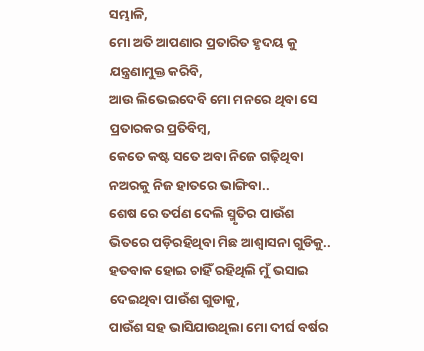ସମ୍ଭାଳି,
ମୋ ଅତି ଆପଣାର ପ୍ରତାରିତ ହୃଦୟ କୁ ଯନ୍ତ୍ରଣାମୁକ୍ତ କରିବି,
ଆଉ ଲିଭେଇଦେବି ମୋ ମନରେ ଥିବା ସେ ପ୍ରତାରକର ପ୍ରତିବିମ୍ବ,
କେତେ କଷ୍ଟ ସତେ ଅବା ନିଜେ ଗଢ଼ିଥିବା ନଅରକୁ ନିଜ ହାତରେ ଭାଙ୍ଗିବା..
ଶେଷ ରେ ତର୍ପଣ ଦେଲି ସ୍ମୃତିର ପାଉଁଶ ଭିତରେ ପଡ଼ିରହିଥିବା ମିଛ ଆଶ୍ଵାସନା ଗୁଡିକୁ..
ହତବାକ ହୋଇ ଚାହିଁ ରହିଥିଲି ମୁଁ ଭସାଇ ଦେଇଥିବା ପାଉଁଶ ଗୁଡାକୁ,
ପାଉଁଶ ସହ ଭାସିଯାଉଥିଲା ମୋ ଦୀର୍ଘ ବର୍ଷର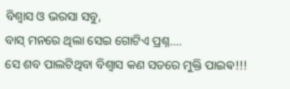ବିଶ୍ୱାସ ଓ ଭରସା ସବୁ,
ବାସ୍ ମନରେ ଥିଲା ସେଇ ଗୋଟିଏ ପ୍ରଶ୍ନ....
ସେ ଶବ ପାଲଟିଥିବା ବିଶ୍ୱାସ କଣ ସତରେ ମୁକ୍ତି ପାଇଵ!!!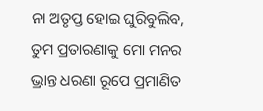ନା ଅତୃପ୍ତ ହୋଇ ଘୁରିବୁଲିବ,
ତୁମ ପ୍ରତାରଣାକୁ ମୋ ମନର ଭ୍ରାନ୍ତ ଧରଣା ରୂପେ ପ୍ରମାଣିତ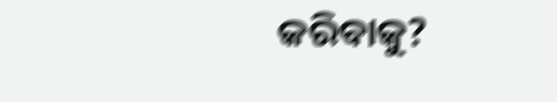କରିବାକୁ?